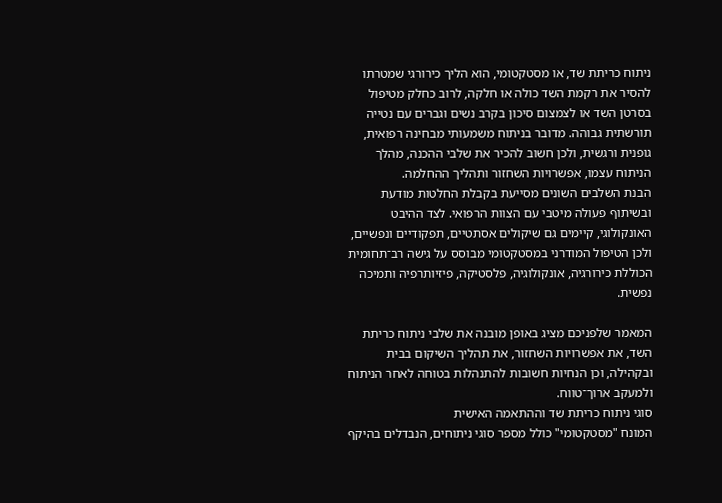ניתוח כריתת שד, או מסטקטומי, הוא הליך כירורגי שמטרתו להסיר את רקמת השד כולה או חלקה, לרוב כחלק מטיפול בסרטן השד או לצמצום סיכון בקרב נשים וגברים עם נטייה תורשתית גבוהה. מדובר בניתוח משמעותי מבחינה רפואית, גופנית ורגשית, ולכן חשוב להכיר את שלבי ההכנה, מהלך הניתוח עצמו, אפשרויות השחזור ותהליך ההחלמה.
הבנת השלבים השונים מסייעת בקבלת החלטות מודעת ובשיתוף פעולה מיטבי עם הצוות הרפואי. לצד ההיבט האונקולוגי, קיימים גם שיקולים אסתטיים, תפקודיים ונפשיים, ולכן הטיפול המודרני במסטקטומי מבוסס על גישה רב־תחומית הכוללת כירורגיה, אונקולוגיה, פלסטיקה, פיזיותרפיה ותמיכה נפשית.

המאמר שלפניכם מציג באופן מובנה את שלבי ניתוח כריתת השד, את אפשרויות השחזור, את תהליך השיקום בבית ובקהילה, וכן הנחיות חשובות להתנהלות בטוחה לאחר הניתוח ולמעקב ארוך־טווח.
סוגי ניתוח כריתת שד וההתאמה האישית
המונח "מסטקטומי" כולל מספר סוגי ניתוחים, הנבדלים בהיקף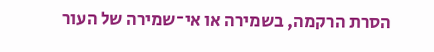הסרת הרקמה, בשמירה או אי־שמירה של העור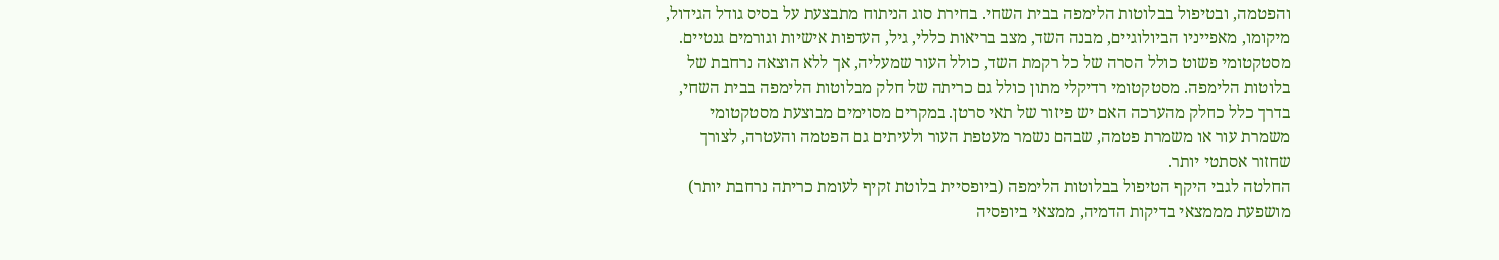והפטמה, ובטיפול בבלוטות הלימפה בבית השחי. בחירת סוג הניתוח מתבצעת על בסיס גודל הגידול, מיקומו, מאפייניו הביולוגיים, מבנה השד, מצב בריאות כללי, גיל, העדפות אישיות וגורמים גנטיים.
מסטקטומי פשוט כולל הסרה של כל רקמת השד, כולל העור שמעליה, אך ללא הוצאה נרחבת של בלוטות הלימפה. מסטקטומי רדיקלי מתון כולל גם כריתה של חלק מבלוטות הלימפה בבית השחי, בדרך כלל כחלק מהערכה האם יש פיזור של תאי סרטן. במקרים מסוימים מבוצעת מסטקטומי משמרת עור או משמרת פטמה, שבהם נשמר מעטפת העור ולעיתים גם הפטמה והעטרה, לצורך שחזור אסתטי יותר.
החלטה לגבי היקף הטיפול בבלוטות הלימפה (ביופסיית בלוטת זקיף לעומת כריתה נרחבת יותר) מושפעת מממצאי בדיקות הדמיה, ממצאי ביופסיה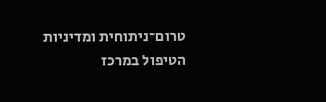טרום־ניתוחית ומדיניות הטיפול במרכז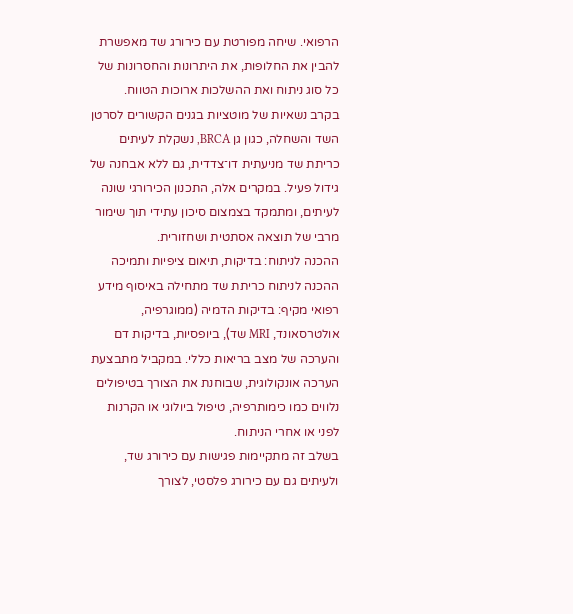הרפואי. שיחה מפורטת עם כירורג שד מאפשרת להבין את החלופות, את היתרונות והחסרונות של כל סוג ניתוח ואת ההשלכות ארוכות הטווח.
בקרב נשאיות של מוטציות בגנים הקשורים לסרטן השד והשחלה, כגון גן BRCA, נשקלת לעיתים כריתת שד מניעתית דו־צדדית, גם ללא אבחנה של גידול פעיל. במקרים אלה, התכנון הכירורגי שונה לעיתים, ומתמקד בצמצום סיכון עתידי תוך שימור מרבי של תוצאה אסתטית ושחזורית.
ההכנה לניתוח: בדיקות, תיאום ציפיות ותמיכה
ההכנה לניתוח כריתת שד מתחילה באיסוף מידע רפואי מקיף: בדיקות הדמיה (ממוגרפיה, אולטרסאונד, MRI שד), ביופסיות, בדיקות דם והערכה של מצב בריאות כללי. במקביל מתבצעת הערכה אונקולוגית, שבוחנת את הצורך בטיפולים נלווים כמו כימותרפיה, טיפול ביולוגי או הקרנות לפני או אחרי הניתוח.
בשלב זה מתקיימות פגישות עם כירורג שד, ולעיתים גם עם כירורג פלסטי, לצורך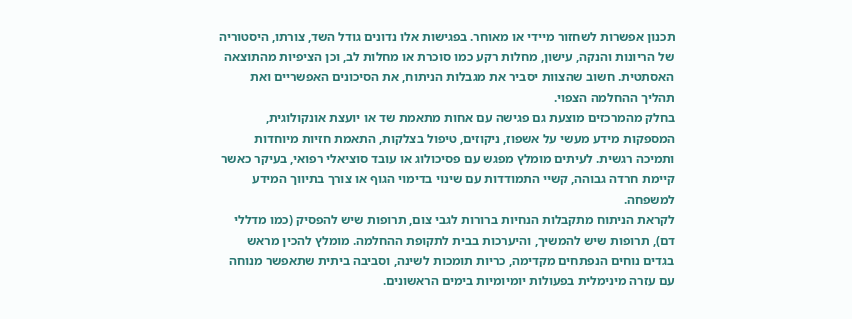תכנון אפשרות לשחזור מיידי או מאוחר. בפגישות אלו נדונים גודל השד, צורתו, היסטוריה של הריונות והנקה, עישון, מחלות רקע כמו סוכרת או מחלות לב, וכן הציפיות מהתוצאה האסתטית. חשוב שהצוות יסביר את מגבלות הניתוח, את הסיכונים האפשריים ואת תהליך ההחלמה הצפוי.
בחלק מהמרכזים מוצעת גם פגישה עם אחות מתאמת שד או יועצת אונקולוגית, המספקות מידע מעשי על אשפוז, ניקוזים, טיפול בצלקות, התאמת חזיות מיוחדות ותמיכה רגשית. לעיתים מומלץ מפגש עם פסיכולוג או עובד סוציאלי רפואי, בעיקר כאשר קיימת חרדה גבוהה, קשיי התמודדות עם שינוי בדימוי הגוף או צורך בתיווך המידע למשפחה.
לקראת הניתוח מתקבלות הנחיות ברורות לגבי צום, תרופות שיש להפסיק (כמו מדללי דם), תרופות שיש להמשיך, והיערכות בבית לתקופת ההחלמה. מומלץ להכין מראש בגדים נוחים הנפתחים מקדימה, כריות תומכות לשינה, וסביבה ביתית שתאפשר מנוחה עם עזרה מינימלית בפעולות יומיומיות בימים הראשונים.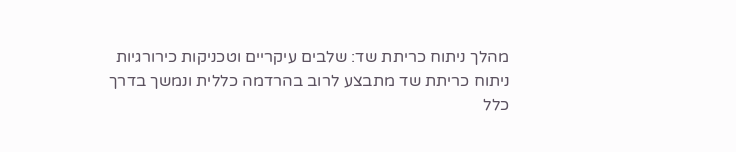מהלך ניתוח כריתת שד: שלבים עיקריים וטכניקות כירורגיות
ניתוח כריתת שד מתבצע לרוב בהרדמה כללית ונמשך בדרך כלל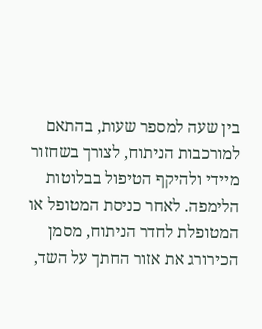בין שעה למספר שעות, בהתאם למורכבות הניתוח, לצורך בשחזור מיידי ולהיקף הטיפול בבלוטות הלימפה. לאחר כניסת המטופל או המטופלת לחדר הניתוח, מסמן הכירורג את אזור החתך על השד,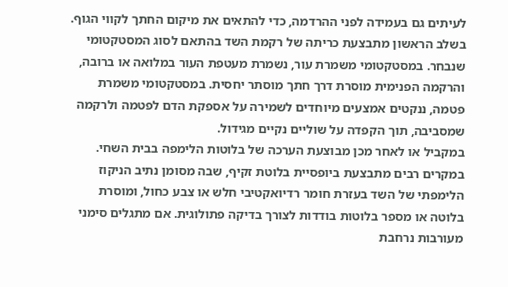לעיתים גם בעמידה לפני ההרדמה, כדי להתאים את מיקום החתך לקווי הגוף.
בשלב הראשון מתבצעת כריתה של רקמת השד בהתאם לסוג המסטקטומי שנבחר. במסטקטומי משמרת עור, נשמרת מעטפת העור במלואה או ברובה, והרקמה הפנימית מוסרת דרך חתך מוסתר יחסית. במסטקטומי משמרת פטמה, ננקטים אמצעים מיוחדים לשמירה על אספקת הדם לפטמה ולרקמה שמסביבה, תוך הקפדה על שוליים נקיים מגידול.
במקביל או לאחר מכן מבוצעת הערכה של בלוטות הלימפה בבית השחי. במקרים רבים מתבצעת ביופסיית בלוטת זקיף, שבה מסומן נתיב הניקוז הלימפתי של השד בעזרת חומר רדיואקטיבי חלש או צבע כחול, ומוסרת בלוטה או מספר בלוטות בודדות לצורך בדיקה פתולוגית. אם מתגלים סימני מעורבות נרחבת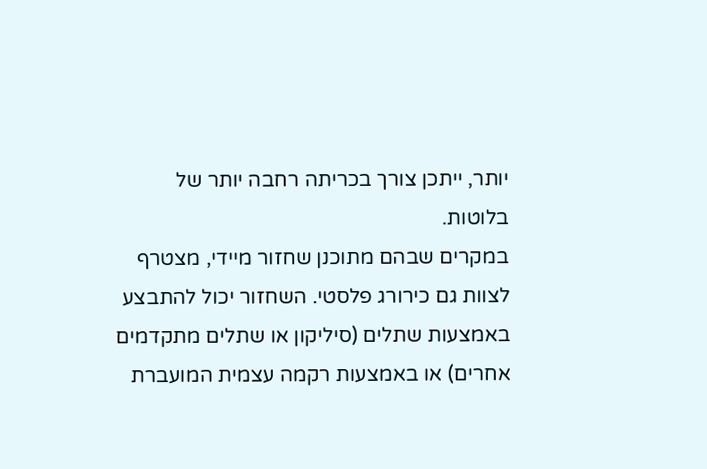יותר, ייתכן צורך בכריתה רחבה יותר של בלוטות.
במקרים שבהם מתוכנן שחזור מיידי, מצטרף לצוות גם כירורג פלסטי. השחזור יכול להתבצע באמצעות שתלים (סיליקון או שתלים מתקדמים אחרים) או באמצעות רקמה עצמית המועברת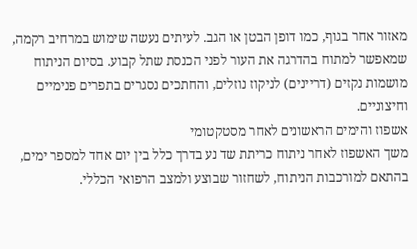מאזור אחר בגוף, כמו דופן הבטן או הגב. לעיתים נעשה שימוש במרחיב רקמה, שמאפשר למתוח בהדרגה את העור לפני הכנסת שתל קבוע. בסיום הניתוח מושמות נקזים (דריינים) לניקוז נוזלים, והחתכים נסגרים בתפרים פנימיים וחיצוניים.
אשפוז והימים הראשונים לאחר מסטקטומי
משך האשפוז לאחר ניתוח כריתת שד נע בדרך כלל בין יום אחד למספר ימים, בהתאם למורכבות הניתוח, לשחזור שבוצע ולמצב הרפואי הכללי.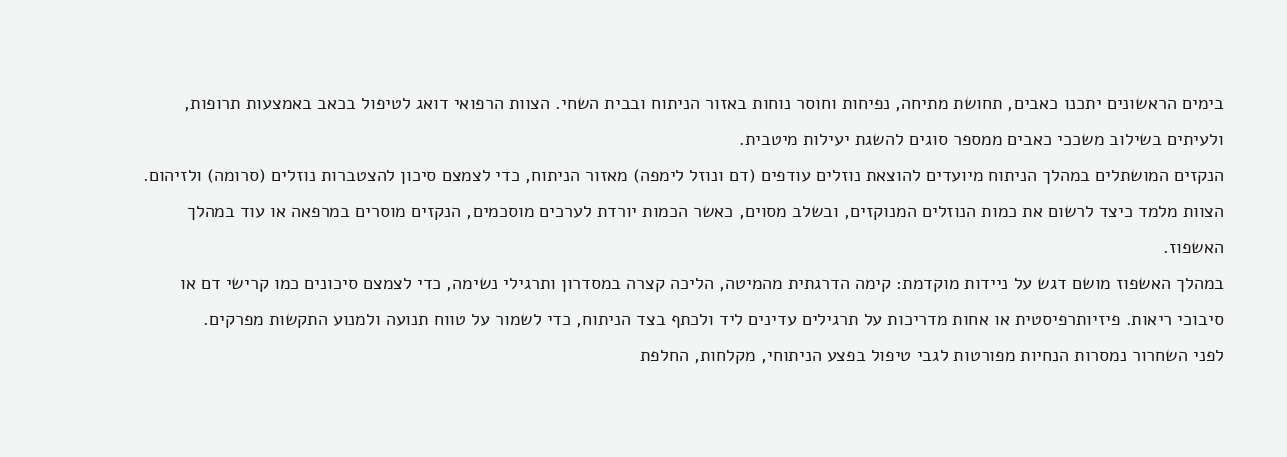בימים הראשונים יתכנו כאבים, תחושת מתיחה, נפיחות וחוסר נוחות באזור הניתוח ובבית השחי. הצוות הרפואי דואג לטיפול בכאב באמצעות תרופות, ולעיתים בשילוב משככי כאבים ממספר סוגים להשגת יעילות מיטבית.
הנקזים המושתלים במהלך הניתוח מיועדים להוצאת נוזלים עודפים (דם ונוזל לימפה) מאזור הניתוח, כדי לצמצם סיכון להצטברות נוזלים (סרומה) ולזיהום. הצוות מלמד כיצד לרשום את כמות הנוזלים המנוקזים, ובשלב מסוים, כאשר הכמות יורדת לערכים מוסכמים, הנקזים מוסרים במרפאה או עוד במהלך האשפוז.
במהלך האשפוז מושם דגש על ניידות מוקדמת: קימה הדרגתית מהמיטה, הליכה קצרה במסדרון ותרגילי נשימה, כדי לצמצם סיכונים כמו קרישי דם או סיבוכי ריאות. פיזיותרפיסטית או אחות מדריכות על תרגילים עדינים ליד ולכתף בצד הניתוח, כדי לשמור על טווח תנועה ולמנוע התקשות מפרקים.
לפני השחרור נמסרות הנחיות מפורטות לגבי טיפול בפצע הניתוחי, מקלחות, החלפת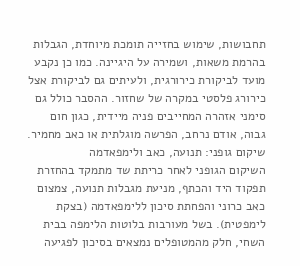תחבושות, שימוש בחזייה תומכת מיוחדת, הגבלות בהרמת משאות, ושמירה על היגיינה. כמו כן נקבע מועד לביקורת כירורגית, ולעיתים גם לביקורת אצל כירורג פלסטי במקרה של שחזור. ההסבר כולל גם סימני אזהרה המחייבים פניה מיידית, כגון חום גבוה, אודם נרחב, הפרשה מוגלתית או כאב מחמיר.
שיקום גופני: תנועה, כאב ולימפאדמה
השיקום הגופני לאחר כריתת שד מתמקד בהחזרת תפקוד היד והכתף, מניעת מגבלות תנועה, צמצום כאב כרוני והפחתת סיכון ללימפאדמה (בצקת לימפטית). בשל מעורבות בלוטות הלימפה בבית השחי, חלק מהמטופלים נמצאים בסיכון לפגיעה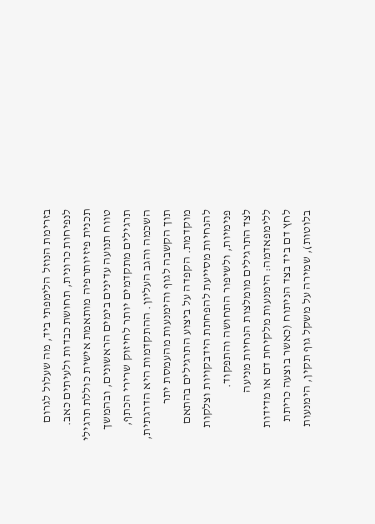בזרימת הנוזל הלימפתי ביד, מה שעלול לגרום לנפיחות כרונית, תחושת כבדות ולעיתים כאב.
תכנית פיזיותרפיה מותאמת אישית כוללת תרגילי טווח תנועה עדינים בימים הראשונים, ובהמשך תרגילים מתקדמים יותר לחיזוק שרירי הכתף, השכמה והגב העליון. ההתקדמות היא הדרגתית, תוך הקשבה לגוף והימנעות מהעמסת יתר מוקדמת. הקפדה על ביצוע התרגילים בהתאם להנחיות מסייעת להפחתת הידבקויות וצלקות פנימיות, ולשיפור התחושה והתפקוד.
לצד התרגילים מומלצות הנחיות מניעה ללימפאדמה: הימנעות מלקיחת דם או מדידות לחץ דם ביד בצד הניתוח (כאשר בוצעה כריתת בלוטות), שמירה על משקל גוף תקין, הימנעות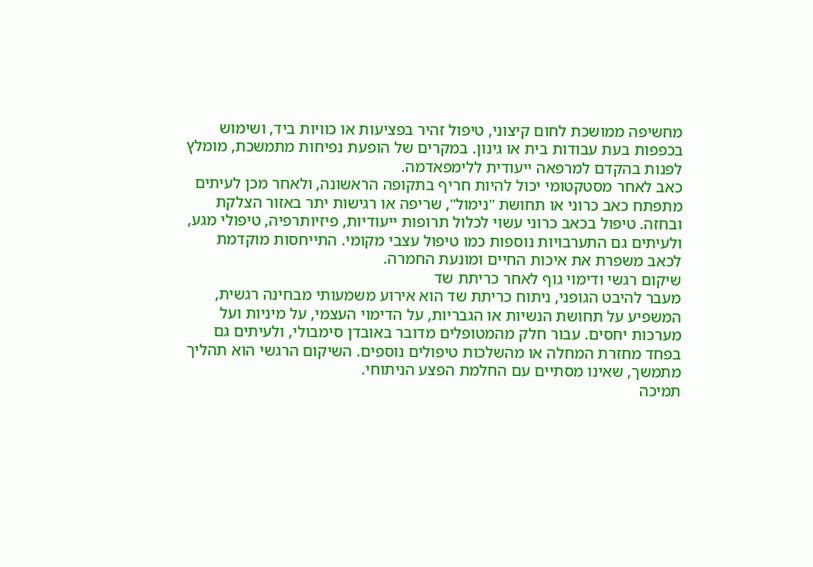מחשיפה ממושכת לחום קיצוני, טיפול זהיר בפציעות או כוויות ביד, ושימוש בכפפות בעת עבודות בית או גינון. במקרים של הופעת נפיחות מתמשכת, מומלץ לפנות בהקדם למרפאה ייעודית ללימפאדמה.
כאב לאחר מסטקטומי יכול להיות חריף בתקופה הראשונה, ולאחר מכן לעיתים מתפתח כאב כרוני או תחושת "נימול", שריפה או רגישות יתר באזור הצלקת ובחזה. טיפול בכאב כרוני עשוי לכלול תרופות ייעודיות, פיזיותרפיה, טיפולי מגע, ולעיתים גם התערבויות נוספות כמו טיפול עצבי מקומי. התייחסות מוקדמת לכאב משפרת את איכות החיים ומונעת החמרה.
שיקום רגשי ודימוי גוף לאחר כריתת שד
מעבר להיבט הגופני, ניתוח כריתת שד הוא אירוע משמעותי מבחינה רגשית, המשפיע על תחושת הנשיות או הגבריות, על הדימוי העצמי, על מיניות ועל מערכות יחסים. עבור חלק מהמטופלים מדובר באובדן סימבולי, ולעיתים גם בפחד מחזרת המחלה או מהשלכות טיפולים נוספים. השיקום הרגשי הוא תהליך מתמשך, שאינו מסתיים עם החלמת הפצע הניתוחי.
תמיכה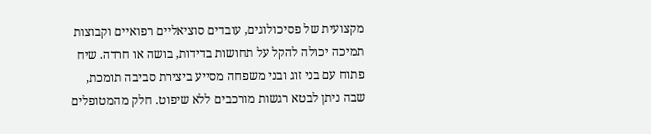מקצועית של פסיכולוגים, עובדים סוציאליים רפואיים וקבוצות תמיכה יכולה להקל על תחושות בדידות, בושה או חרדה. שיח פתוח עם בני זוג ובני משפחה מסייע ביצירת סביבה תומכת, שבה ניתן לבטא רגשות מורכבים ללא שיפוט. חלק מהמטופלים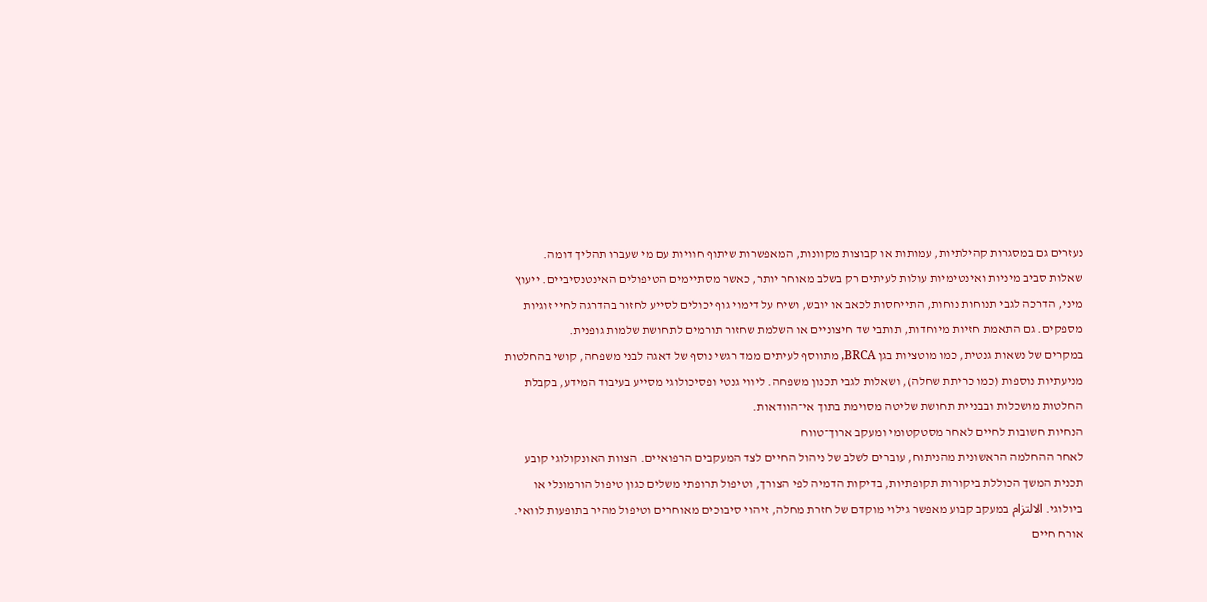נעזרים גם במסגרות קהילתיות, עמותות או קבוצות מקוונות, המאפשרות שיתוף חוויות עם מי שעברו תהליך דומה.
שאלות סביב מיניות ואינטימיות עולות לעיתים רק בשלב מאוחר יותר, כאשר מסתיימים הטיפולים האינטנסיביים. ייעוץ מיני, הדרכה לגבי תנוחות נוחות, התייחסות לכאב או יובש, ושיח על דימוי גוף יכולים לסייע לחזור בהדרגה לחיי זוגיות מספקים. גם התאמת חזיות מיוחדות, תותבי שד חיצוניים או השלמת שחזור תורמים לתחושת שלמות גופנית.
במקרים של נשאות גנטית, כמו מוטציות בגן BRCA, מתווסף לעיתים ממד רגשי נוסף של דאגה לבני משפחה, קושי בהחלטות מניעתיות נוספות (כמו כריתת שחלה), ושאלות לגבי תכנון משפחה. ליווי גנטי ופסיכולוגי מסייע בעיבוד המידע, בקבלת החלטות מושכלות ובבניית תחושת שליטה מסוימת בתוך אי־הוודאות.
הנחיות חשובות לחיים לאחר מסטקטומי ומעקב ארוך־טווח
לאחר ההחלמה הראשונית מהניתוח, עוברים לשלב של ניהול החיים לצד המעקבים הרפואיים. הצוות האונקולוגי קובע תכנית המשך הכוללת ביקורות תקופתיות, בדיקות הדמיה לפי הצורך, וטיפול תרופתי משלים כגון טיפול הורמונלי או ביולוגי. الالتزام במעקב קבוע מאפשר גילוי מוקדם של חזרת מחלה, זיהוי סיבוכים מאוחרים וטיפול מהיר בתופעות לוואי.
אורח חיים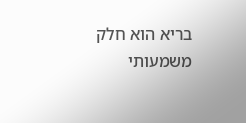בריא הוא חלק משמעותי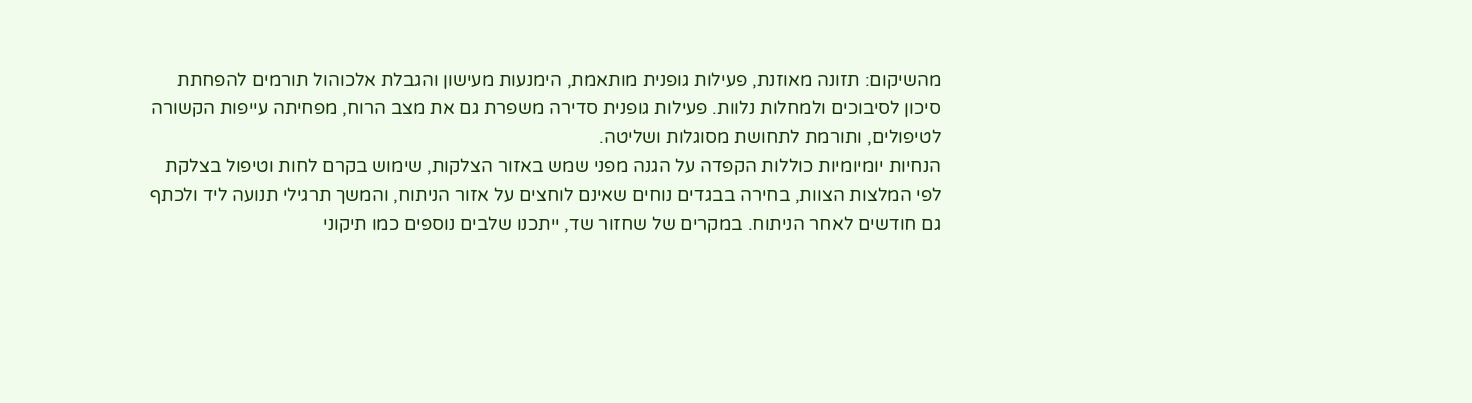מהשיקום: תזונה מאוזנת, פעילות גופנית מותאמת, הימנעות מעישון והגבלת אלכוהול תורמים להפחתת סיכון לסיבוכים ולמחלות נלוות. פעילות גופנית סדירה משפרת גם את מצב הרוח, מפחיתה עייפות הקשורה לטיפולים, ותורמת לתחושת מסוגלות ושליטה.
הנחיות יומיומיות כוללות הקפדה על הגנה מפני שמש באזור הצלקות, שימוש בקרם לחות וטיפול בצלקת לפי המלצות הצוות, בחירה בבגדים נוחים שאינם לוחצים על אזור הניתוח, והמשך תרגילי תנועה ליד ולכתף גם חודשים לאחר הניתוח. במקרים של שחזור שד, ייתכנו שלבים נוספים כמו תיקוני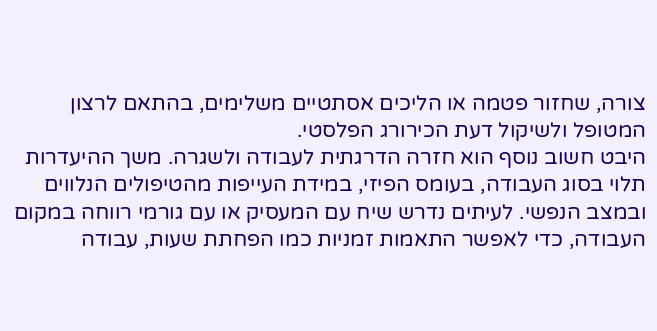צורה, שחזור פטמה או הליכים אסתטיים משלימים, בהתאם לרצון המטופל ולשיקול דעת הכירורג הפלסטי.
היבט חשוב נוסף הוא חזרה הדרגתית לעבודה ולשגרה. משך ההיעדרות תלוי בסוג העבודה, בעומס הפיזי, במידת העייפות מהטיפולים הנלווים ובמצב הנפשי. לעיתים נדרש שיח עם המעסיק או עם גורמי רווחה במקום העבודה, כדי לאפשר התאמות זמניות כמו הפחתת שעות, עבודה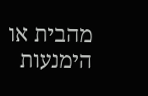מהבית או הימנעות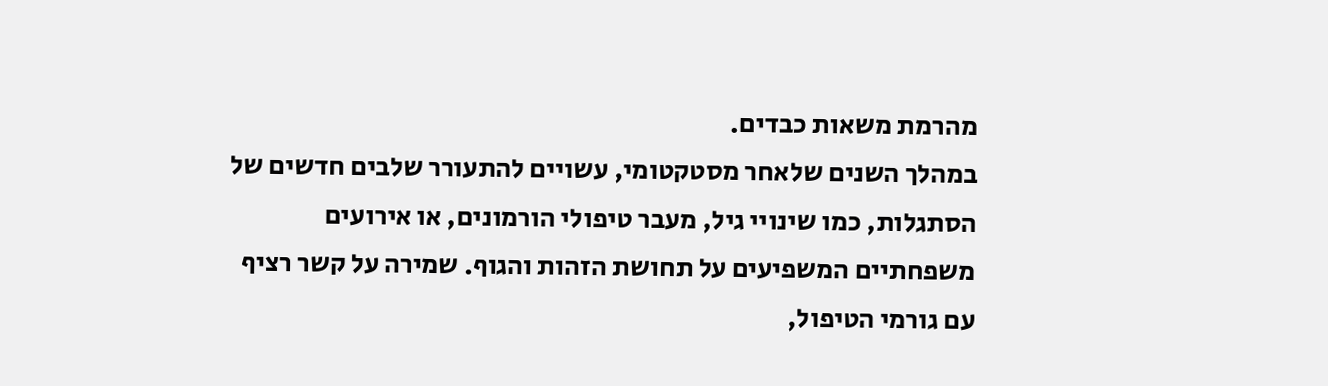מהרמת משאות כבדים.
במהלך השנים שלאחר מסטקטומי, עשויים להתעורר שלבים חדשים של הסתגלות, כמו שינויי גיל, מעבר טיפולי הורמונים, או אירועים משפחתיים המשפיעים על תחושת הזהות והגוף. שמירה על קשר רציף עם גורמי הטיפול,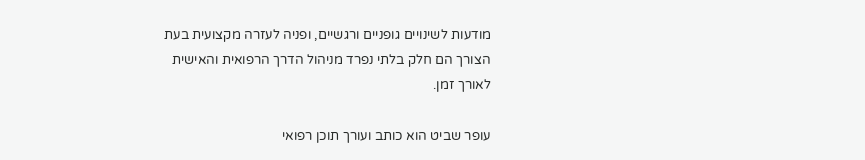מודעות לשינויים גופניים ורגשיים, ופניה לעזרה מקצועית בעת הצורך הם חלק בלתי נפרד מניהול הדרך הרפואית והאישית לאורך זמן.

עופר שביט הוא כותב ועורך תוכן רפואי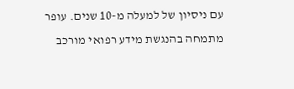עם ניסיון של למעלה מ-10 שנים. עופר מתמחה בהנגשת מידע רפואי מורכב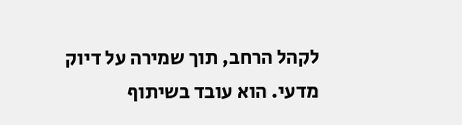לקהל הרחב, תוך שמירה על דיוק מדעי. הוא עובד בשיתוף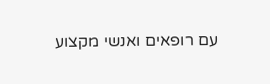עם רופאים ואנשי מקצוע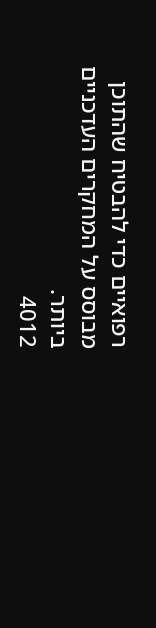רפואיים כדי להבטיח שהתוכן מבוסס על המחקרים העדכניים ביותר.
4012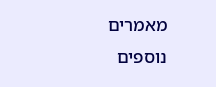מאמרים נוספים